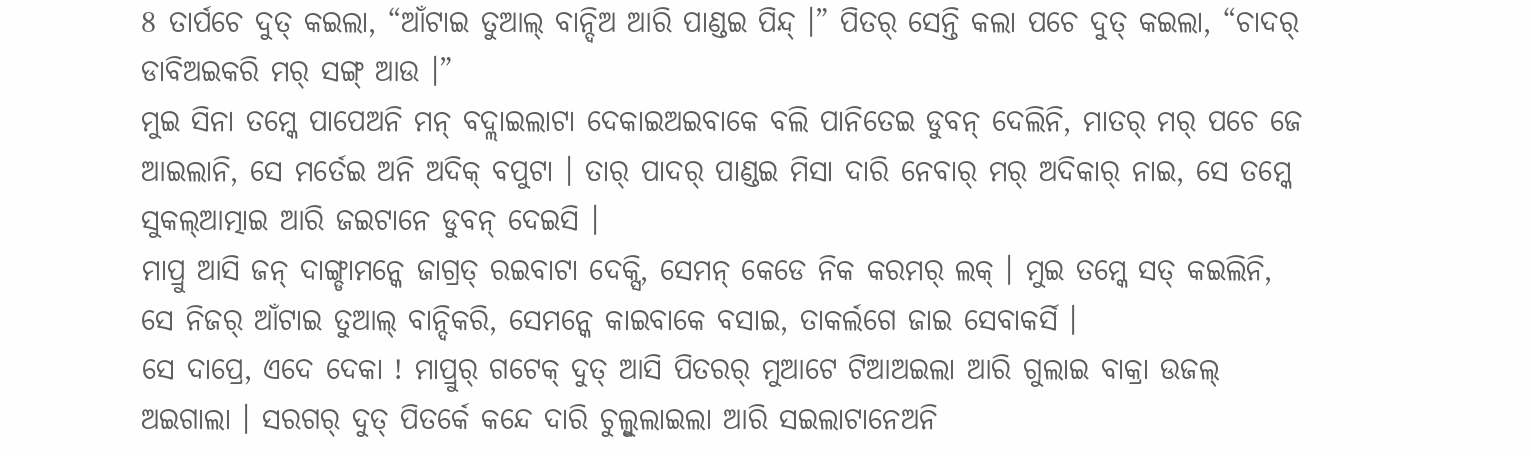8 ତାର୍ପଚେ ଦୁତ୍ କଇଲା, “ଆଁଟାଇ ତୁଆଲ୍ ବାନ୍ଦିଅ ଆରି ପାଣ୍ଡଇ ପିନ୍ଦ୍ ।” ପିତର୍ ସେନ୍ତି କଲା ପଚେ ଦୁତ୍ କଇଲା, “ଚାଦର୍ ଡାବିଅଇକରି ମର୍ ସଙ୍ଗ୍ ଆଉ ।”
ମୁଇ ସିନା ତମ୍କେ ପାପେଅନି ମନ୍ ବଦ୍ଲାଇଲାଟା ଦେକାଇଅଇବାକେ ବଲି ପାନିତେଇ ଡୁବନ୍ ଦେଲିନି, ମାତର୍ ମର୍ ପଚେ ଜେ ଆଇଲାନି, ସେ ମର୍ତେଇ ଅନି ଅଦିକ୍ ବପୁଟା । ତାର୍ ପାଦର୍ ପାଣ୍ଡଇ ମିସା ଦାରି ନେବାର୍ ମର୍ ଅଦିକାର୍ ନାଇ, ସେ ତମ୍କେ ସୁକଲ୍ଆତ୍ମାଇ ଆରି ଜଇଟାନେ ଡୁବନ୍ ଦେଇସି ।
ମାପ୍ରୁ ଆସି ଜନ୍ ଦାଙ୍ଗ୍ଡାମନ୍କେ ଜାଗ୍ରତ୍ ରଇବାଟା ଦେକ୍ସି, ସେମନ୍ କେଡେ ନିକ କରମର୍ ଲକ୍ । ମୁଇ ତମ୍କେ ସତ୍ କଇଲିନି, ସେ ନିଜର୍ ଆଁଟାଇ ତୁଆଲ୍ ବାନ୍ଦିକରି, ସେମନ୍କେ କାଇବାକେ ବସାଇ, ତାକର୍ଲଗେ ଜାଇ ସେବାକର୍ସି ।
ସେ ଦାପ୍ରେ, ଏଦେ ଦେକା ! ମାପ୍ରୁର୍ ଗଟେକ୍ ଦୁତ୍ ଆସି ପିତରର୍ ମୁଆଟେ ଟିଆଅଇଲା ଆରି ଗୁଲାଇ ବାକ୍ରା ଉଜଲ୍ ଅଇଗାଲା । ସରଗର୍ ଦୁତ୍ ପିତର୍କେ କନ୍ଦେ ଦାରି ଚୁଲ୍ବୁଲାଇଲା ଆରି ସଇଲାଟାନେଅନି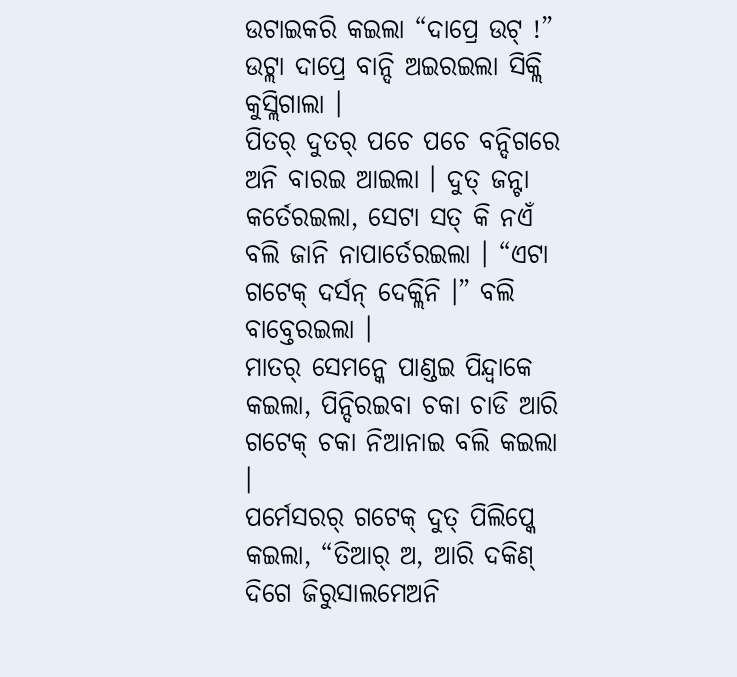ଉଟାଇକରି କଇଲା “ଦାପ୍ରେ ଉଟ୍ !” ଉଟ୍ଲା ଦାପ୍ରେ ବାନ୍ଦି ଅଇରଇଲା ସିକ୍ଲି କୁସ୍ଲିଗାଲା ।
ପିତର୍ ଦୁତର୍ ପଚେ ପଚେ ବନ୍ଦିଗରେ ଅନି ବାରଇ ଆଇଲା । ଦୁତ୍ ଜନ୍ଟା କର୍ତେରଇଲା, ସେଟା ସତ୍ କି ନଏଁ ବଲି ଜାନି ନାପାର୍ତେରଇଲା । “ଏଟା ଗଟେକ୍ ଦର୍ସନ୍ ଦେକ୍ଲିନି ।” ବଲି ବାବ୍ତେରଇଲା ।
ମାତର୍ ସେମନ୍କେ ପାଣ୍ଡଇ ପିନ୍ଦ୍ବାକେ କଇଲା, ପିନ୍ଦିରଇବା ଚକା ଚାଡି ଆରି ଗଟେକ୍ ଚକା ନିଆନାଇ ବଲି କଇଲା ।
ପର୍ମେସରର୍ ଗଟେକ୍ ଦୁତ୍ ପିଲିପ୍କେ କଇଲା, “ତିଆର୍ ଅ, ଆରି ଦକିଣ୍ ଦିଗେ ଜିରୁସାଲମେଅନି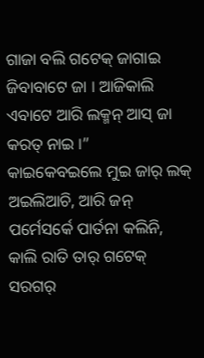ଗାଜା ବଲି ଗଟେକ୍ ଜାଗାଇ ଜିବାବାଟେ ଜା । ଆଜିକାଲି ଏବାଟେ ଆରି ଲକ୍ମନ୍ ଆସ୍ ଜା କରତ୍ ନାଇ ।”
କାଇକେବଇଲେ ମୁଇ ଜାର୍ ଲକ୍ ଅଇଲିଆଚି, ଆରି ଜନ୍ ପର୍ମେସର୍କେ ପାର୍ତନା କଲିନି, କାଲି ରାତି ତାର୍ ଗଟେକ୍ ସରଗର୍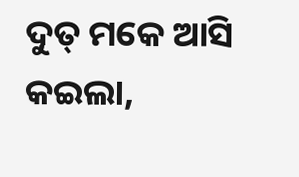ଦୁତ୍ ମକେ ଆସି କଇଲା,